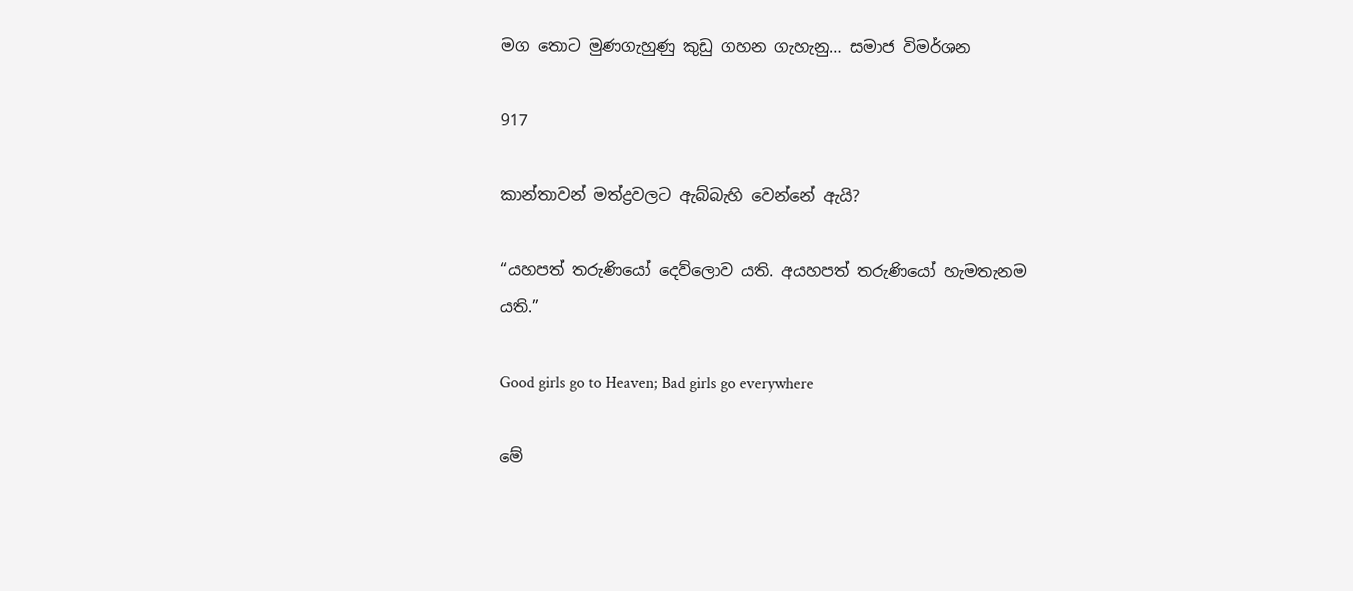මග තොට මුණගැහුණු කුඩු ගහන ගැහැනු… සමාජ විමර්ශන

917

කාන්තාවන් මත්ද්‍රවලට ඇබ්බැහි වෙන්නේ ඇයි?

“යහපත් තරුණියෝ දෙව්ලොව යති. අයහපත් තරුණියෝ හැමතැනම යති.”

Good girls go to Heaven; Bad girls go everywhere

මේ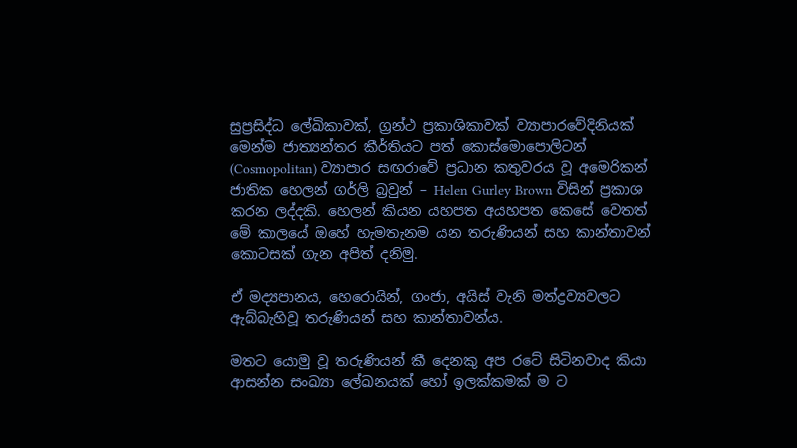සුප්‍රසිද්ධ ලේඛිකාවක්, ග්‍රන්ථ ප්‍රකාශිකාවක් ව්‍යාපාරවේදිනියක් මෙන්ම ජාත්‍යන්තර කීර්තියට පත් කොස්මොපොලිටන් (Cosmopolitan) ව්‍යාපාර සඟරාවේ ප්‍රධාන කතුවරය වූ අමෙරිකන් ජාතික හෙලන් ගර්ලි බ්‍රවුන් – Helen Gurley Brown විසින් ප්‍රකාශ කරන ලද්දකි. හෙලන් කියන යහපත අයහපත කෙසේ වෙතත් මේ කාලයේ ඔහේ හැමතැනම යන තරුණියන් සහ කාන්තාවන් කොටසක් ගැන අපිත් දනිමු.

ඒ මද්‍යපානය, හෙරොයින්, ගංජා, අයිස් වැනි මත්ද්‍රව්‍යවලට ඇබ්බැහිවූ තරුණියන් සහ කාන්තාවන්ය.

මතට යොමු වූ තරුණියන් කී දෙනකු අප රටේ සිටිනවාද කියා ආසන්න සංඛ්‍යා ලේඛනයක් හෝ ඉලක්කමක් ම ට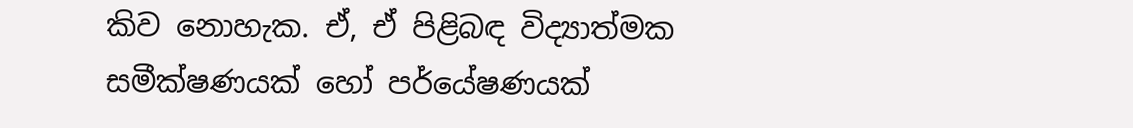කිව නොහැක. ඒ, ඒ පිළිබඳ විද්‍යාත්මක සමීක්ෂණයක් හෝ පර්යේෂණයක්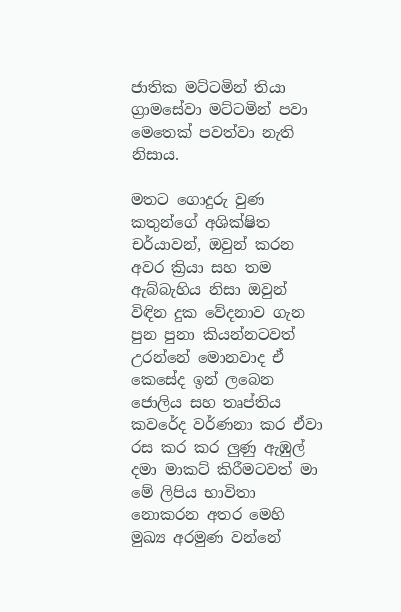ජාතික මට්ටමින් තියා ග්‍රාමසේවා මට්ටමින් පවා මෙතෙක් පවත්වා නැති නිසාය.

මතට ගොදුරු වුණ කතුන්ගේ අශික්ෂිත චර්යාවන්, ඔවුන් කරන අවර ක්‍රියා සහ තම ඇබ්බැහිය නිසා ඔවුන් විඳින දුක වේදනාව ගැන පුන පුනා කියන්නටවත් උරන්නේ මොනවාද ඒ කෙසේද ඉන් ලබෙන ජොලිය සහ තෘප්තිය කවරේද වර්ණනා කර ඒවා රස කර කර ලුණු ඇඹුල් දමා මාකට් කිරීමටවත් මා මේ ලිපිය භාවිතා නොකරන අතර මෙහි මුඛ්‍ය අරමුණ වන්නේ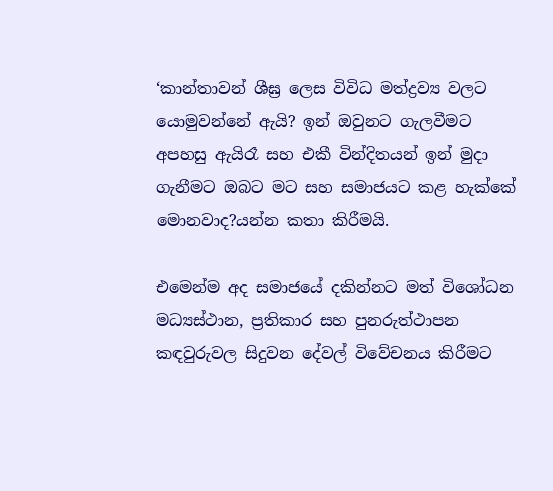‘කාන්තාවන් ශීඝ්‍ර ලෙස විවිධ මත්ද්‍රව්‍ය වලට යොමුවන්නේ ඇයි? ඉන් ඔවුනට ගැලවීමට අපහසු ඇයිරෑ සහ එකී වින්දිතයන් ඉන් මුදා ගැනීමට ඔබට මට සහ සමාජයට කළ හැක්කේ මොනවාද?යන්න කතා කිරීමයි.

එමෙන්ම අද සමාජයේ දකින්නට මත් විශෝධන මධ්‍යස්ථාන, ප්‍රතිකාර සහ පුනරුත්ථාපන කඳවුරුවල සිදුවන දේවල් විවේචනය කිරීමට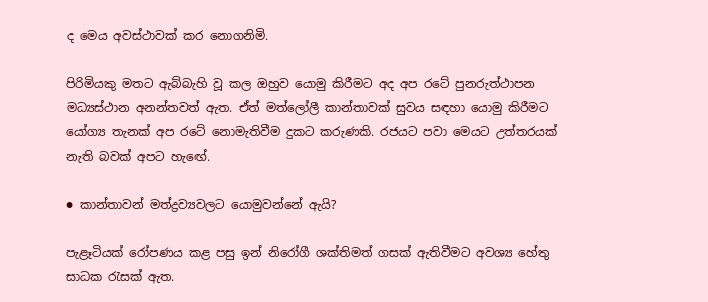ද මෙය අවස්ථාවක් කර නොගනිමි.

පිරිමියකු මතට ඇබ්බැහි වූ කල ඔහුව යොමු කිරීමට අද අප රටේ පුනරුත්ථාපන මධ්‍යස්ථාන අනන්තවත් ඇත. ඒත් මත්ලෝලී කාන්තාවක් සුවය සඳහා යොමු කිරීමට යෝග්‍ය තැනක් අප රටේ නොමැතිවීම දුකට කරුණකි. රජයට පවා මෙයට උත්තරයක් නැති බවක් අපට හැඟේ.

● කාන්තාවන් මත්ද්‍රව්‍යවලට යොමුවන්නේ ඇයි?

පැළෑටියක් රෝපණය කළ පසු ඉන් නිරෝගී ශක්තිමත් ගසක් ඇතිවීමට අවශ්‍ය හේතු සාධක රැසක් ඇත.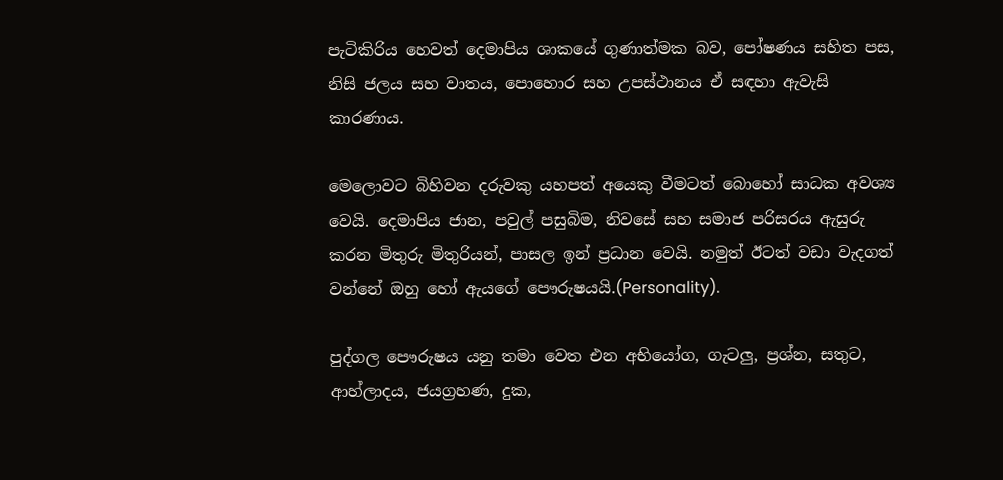පැටිකිරිය හෙවත් දෙමාපිය ශාකයේ ගුණාත්මක බව, පෝෂණය සහිත පස, නිසි ජලය සහ වාතය, පොහොර සහ උපස්ථානය ඒ සඳහා ඇවැසි කාරණාය.

මෙලොවට බිහිවන දරුවකු යහපත් අයෙකු වීමටත් බොහෝ සාධක අවශ්‍ය වෙයි. දෙමාපිය ජාන, පවුල් පසුබිම, නිවසේ සහ සමාජ පරිසරය ඇසුරු කරන මිතුරු මිතුරියන්, පාසල ඉන් ප්‍රධාන වෙයි. නමුත් ඊටත් වඩා වැදගත් වන්නේ ඔහු හෝ ඇයගේ පෞරුෂයයි.(Personality).

පුද්ගල පෞරුෂය යනු තමා වෙත එන අභියෝග, ගැටලු, ප්‍රශ්න, සතුට, ආහ්ලාදය, ජයග්‍රහණ, දුක,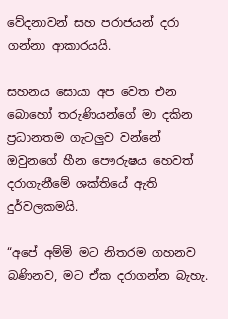වේදනාවන් සහ පරාජයන් දරා ගන්නා ආකාරයයි.

සහනය සොයා අප වෙත එන බොහෝ තරුණියන්ගේ මා දකින ප්‍රධානතම ගැටලුව වන්නේ ඔවුනගේ හීන පෞරුෂය හෙවත් දරාගැනීමේ ශක්තියේ ඇති දුර්වලකමයි.

“අපේ අම්මි මට නිතරම ගහනව බණිනව, මට ඒක දරාගන්න බැහැ.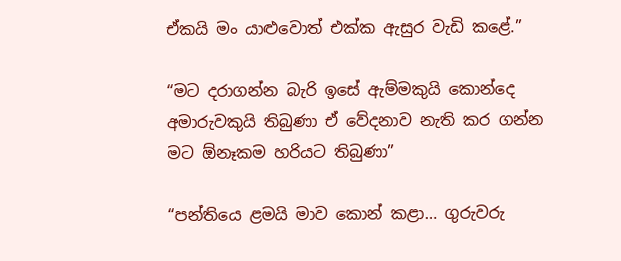ඒකයි මං යාළුවොත් එක්ක ඇසුර වැඩි කළේ.”

“මට දරාගන්න බැරි ඉසේ ඇම්මකුයි කොන්දෙ අමාරුවකුයි තිබුණා ඒ වේදනාව නැති කර ගන්න මට ඕනෑකම හරියට තිබුණා”

“පන්තියෙ ළමයි මාව කොන් කළා… ගුරුවරු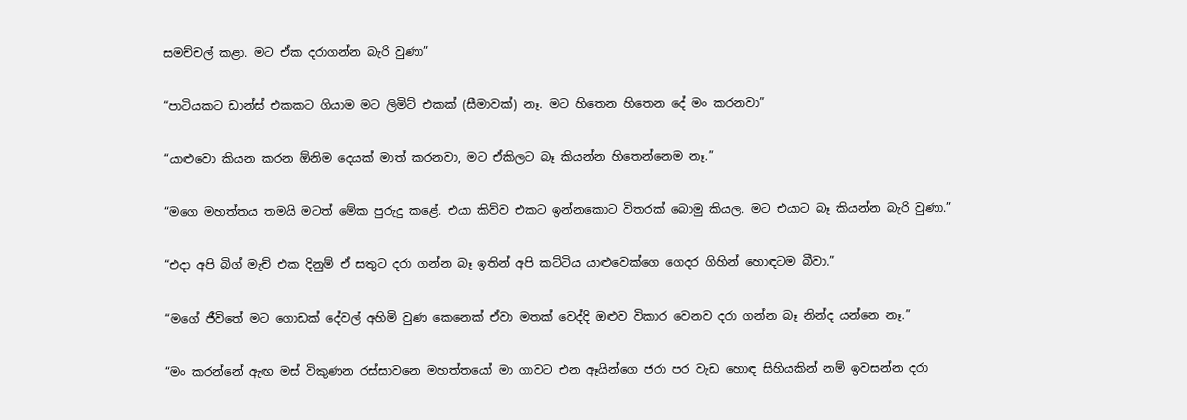සමච්චල් කළා. මට ඒක දරාගන්න බැරි වුණා”

“පාටියකට ඩාන්ස් එකකට ගියාම මට ලිමිට් එකක් (සීමාවක්) නෑ. මට හිතෙන හිතෙන දේ මං කරනවා”

“යාළුවො කියන කරන ඕනිම දෙයක් මාත් කරනවා, මට ඒකිලට බෑ කියන්න හිතෙන්නෙම නෑ.”

“මගෙ මහත්තය තමයි මටත් මේක පුරුදු කළේ. එයා කිව්ව එකට ඉන්නකොට විතරක් බොමු කියල. මට එයාට බෑ කියන්න බැරි වුණා.”

“එදා අපි බිග් මැච් එක දිනුම් ඒ සතුට දරා ගන්න බෑ ඉතින් අපි කට්ටිය යාළුවෙක්ගෙ ගෙදර ගිහින් හොඳටම බීවා.”

“මගේ ජීවිතේ මට ගොඩක් දේවල් අහිමි වුණ කෙනෙක් ඒවා මතක් වෙද්දි ඔළුව විකාර වෙනව දරා ගන්න බෑ නින්ද යන්නෙ නෑ.”

“මං කරන්නේ ඇඟ මස් විකුණන රස්සාවනෙ මහත්තයෝ මා ගාවට එන ඈයින්ගෙ ජරා පර වැඩ හොඳ සිහියකින් නම් ඉවසන්න දරා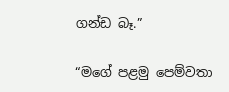ගන්ඩ බෑ.”

“මගේ පළමු පෙම්වතා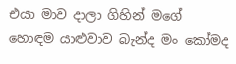එයා මාව දාලා ගිහින් මගේ හොඳම යාළුවාව බැන්ද මං කෝමද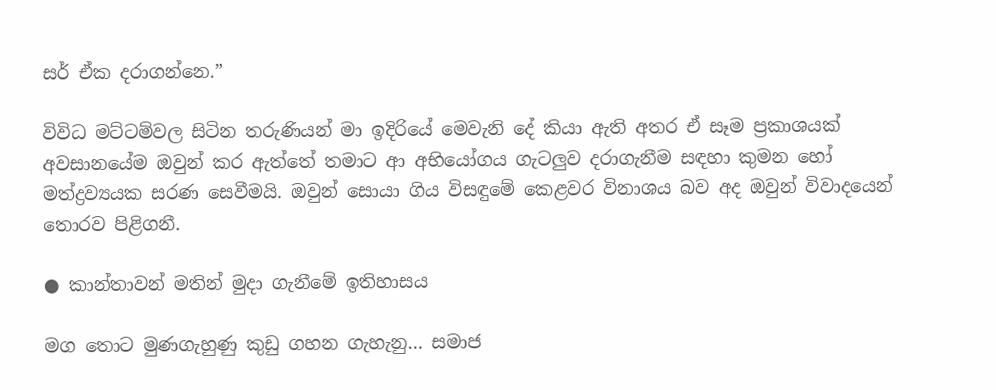සර් ඒක දරාගන්නෙ.”

විවිධ මට්ටම්වල සිටින තරුණියන් මා ඉදිරියේ මෙවැනි දේ කියා ඇති අතර ඒ සෑම ප්‍රකාශයක් අවසානයේම ඔවුන් කර ඇත්තේ තමාට ආ අභියෝගය ගැටලුව දරාගැනීම සඳහා කුමන හෝ මත්ද්‍රව්‍යයක සරණ සෙවීමයි. ඔවුන් සොයා ගිය විසඳුමේ කෙළවර විනාශය බව අද ඔවුන් විවාදයෙන් තොරව පිළිගනී.

● කාන්තාවන් මතින් මුදා ගැනීමේ ඉතිහාසය

මග තොට මුණගැහුණු කුඩු ගහන ගැහැනු… සමාජ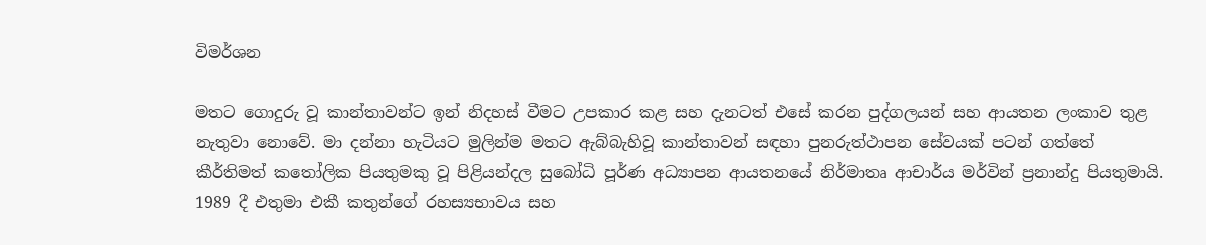විමර්ශන

මතට ගොදුරු වූ කාන්තාවන්ට ඉන් නිදහස් වීමට උපකාර කළ සහ දැනටත් එසේ කරන පුද්ගලයන් සහ ආයතන ලංකාව තුළ නැතුවා නොවේ. මා දන්නා හැටියට මුලින්ම මතට ඇබ්බැහිවූ කාන්තාවන් සඳහා පුනරුත්ථාපන සේවයක් පටන් ගත්තේ කීර්තිමත් කතෝලික පියතුමකු වූ පිළියන්දල සුබෝධි පූර්ණ අධ්‍යාපන ආයතනයේ නිර්මාතෘ ආචාර්ය මර්වින් ප්‍රනාන්දු පියතුමායි. 1989 දී එතුමා එකී කතුන්ගේ රහස්‍යභාවය සහ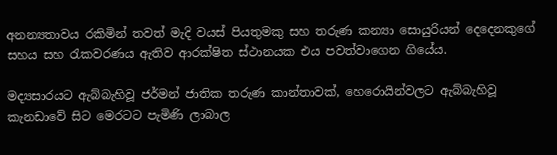අනන්‍යතාවය රකිමින් තවත් මැදි වයස් පියතුමකු සහ තරුණ කන්‍යා සොයුරියන් දෙදෙනකුගේ සහය සහ රැකවරණය ඇතිව ආරක්ෂිත ස්ථානයක එය පවත්වාගෙන ගියේය.

මද්‍යසාරයට ඇබ්බැහිවූ ජර්මන් ජාතික තරුණ කාන්තාවක්, හෙරොයින්වලට ඇබ්බැහිවූ කැනඩාවේ සිට මෙරටට පැමිණි ලාබාල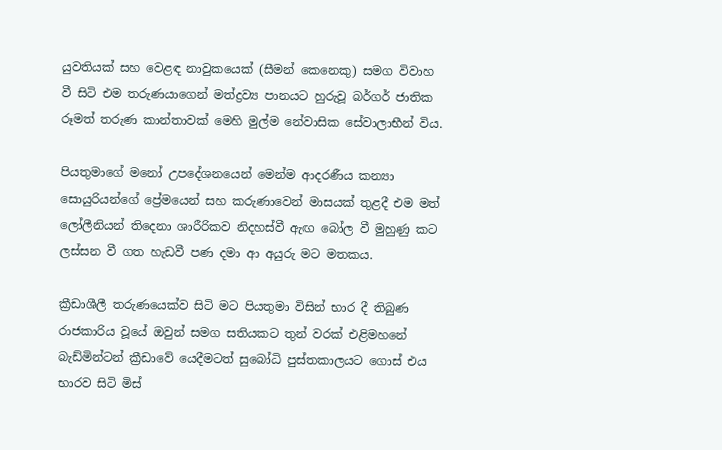යුවතියක් සහ වෙළඳ නාවුකයෙක් (සීමන් කෙනෙකු) සමග විවාහ වී සිටි එම තරුණයාගෙන් මත්ද්‍රව්‍ය පානයට හුරුවූ බර්ගර් ජාතික රූමත් තරුණ කාන්තාවක් මෙහි මුල්ම නේවාසික සේවාලාභීන් විය.

පියතුමාගේ මනෝ උපදේශනයෙන් මෙන්ම ආදරණීය කන්‍යා සොයුරියන්ගේ ප්‍රේමයෙන් සහ කරුණාවෙන් මාසයක් තුළදී එම මත් ලෝලීනියන් තිදෙනා ශාරීරිකව නිදහස්වී ඇඟ බෝල වී මුහුණු කට ලස්සන වී ගත හැඩවී පණ දමා ආ අයුරු මට මතකය.

ක්‍රීඩාශීලී තරුණයෙක්ව සිටි මට පියතුමා විසින් භාර දී තිබුණ රාජකාරිය වූයේ ඔවුන් සමග සතියකට තුන් වරක් එළිමහනේ බැඩ්මින්ටන් ක්‍රීඩාවේ යෙදීමටත් සුබෝධි පුස්තකාලයට ගොස් එය භාරව සිටි මිස්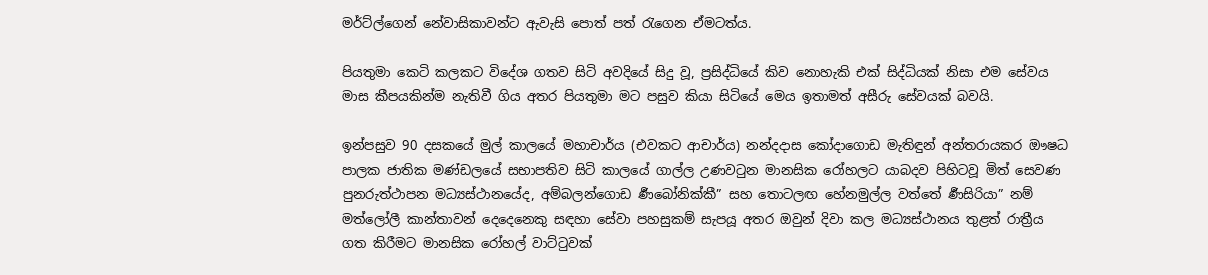මර්ට්ල්ගෙන් නේවාසිකාවන්ට ඇවැසි පොත් පත් රැගෙන ඒමටත්ය.

පියතුමා කෙටි කලකට විදේශ ගතව සිටි අවදියේ සිදු වූ, ප්‍රසිද්ධියේ කිව නොහැකි එක් සිද්ධියක් නිසා එම සේවය මාස කීපයකින්ම නැතිවී ගිය අතර පියතුමා මට පසුව කියා සිටියේ මෙය ඉතාමත් අසීරු සේවයක් බවයි.

ඉන්පසුව 90 දසකයේ මුල් කාලයේ මහාචාර්ය (එවකට ආචාර්ය) නන්දදාස කෝදාගොඩ මැතිඳුන් අන්තරායකර ඖෂධ පාලක ජාතික මණ්ඩලයේ සභාපතිව සිටි කාලයේ ගාල්ල උණවටුන මානසික රෝහලට යාබදව පිහිටවූ මිත් සෙවණ පුනරුත්ථාපන මධ්‍යස්ථානයේද, අම්බලන්ගොඩ ර්‍ණබෝනික්කී” සහ තොටලඟ හේනමුල්ල වත්තේ ර්‍ණසිරියා” නම් මත්ලෝලී කාන්තාවන් දෙදෙනෙකු සඳහා සේවා පහසුකම් සැපයූ අතර ඔවුන් දිවා කල මධ්‍යස්ථානය තුළත් රාත්‍රීය ගත කිරීමට මානසික රෝහල් වාට්ටුවක්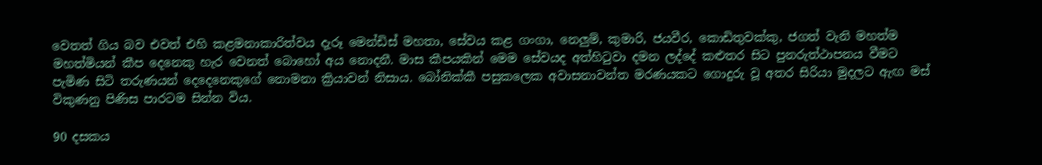වෙතත් ගිය බව එවත් එහි කළමනාකාරිත්වය දැරූ මෙන්ඩිස් මහතා, සේවය කළ ගංගා, නෙලුම්, කුමාරි, ජයවීර, කොඩිතුවක්කු, ජගත් වැනි මහත්ම මහත්මියන් කීප දෙනෙකු හැර වෙනත් බොහෝ අය නොදනී. මාස කීපයකින් මෙම සේවයද අත්හිටුවා දමන ලද්දේ කළුතර සිට පුනරුත්ථාපනය වීමට පැමිණ සිටි තරුණයන් දෙදෙනෙකුගේ නොමනා ක්‍රියාවන් නිසාය. බෝනික්කී පසුකලෙක අවාසනාවන්ත මරණයකට ගොදුරු වූ අතර සිරියා මුදලට ඇඟ මස් විකුණනු පිණිස පාරටම සින්න විය.

90 දසකය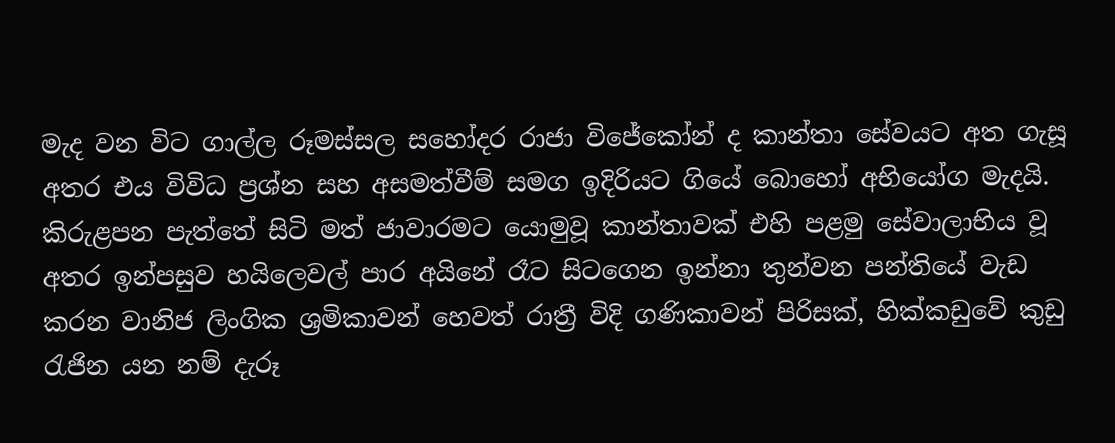මැද වන විට ගාල්ල රූමස්සල සහෝදර රාජා විජේකෝන් ද කාන්තා සේවයට අත ගැසූ අතර එය විවිධ ප්‍රශ්න සහ අසමත්වීම් සමග ඉදිරියට ගියේ බොහෝ අභියෝග මැදයි. කිරුළපන පැත්තේ සිටි මත් ජාවාරමට යොමුවූ කාන්තාවක් එහි පළමු සේවාලාභිය වූ අතර ඉන්පසුව හයිලෙවල් පාර අයිනේ රෑට සිටගෙන ඉන්නා තුන්වන පන්තියේ වැඩ කරන වානිජ ලිංගික ශ්‍රමිකාවන් හෙවත් රාත්‍රී විදි ගණිකාවන් පිරිසක්, හික්කඩුවේ කුඩු රැජින යන නම් දැරූ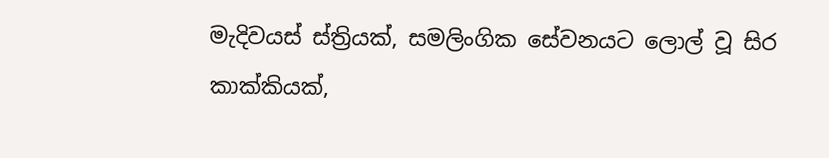මැදිවයස් ස්ත්‍රියක්, සමලිංගික සේවනයට ලොල් වූ සිර කාක්කියක්,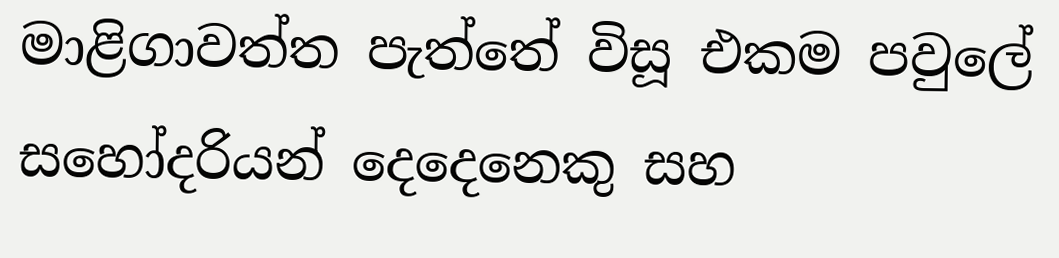මාළිගාවත්ත පැත්තේ විසූ එකම පවුලේ සහෝදරියන් දෙදෙනෙකු සහ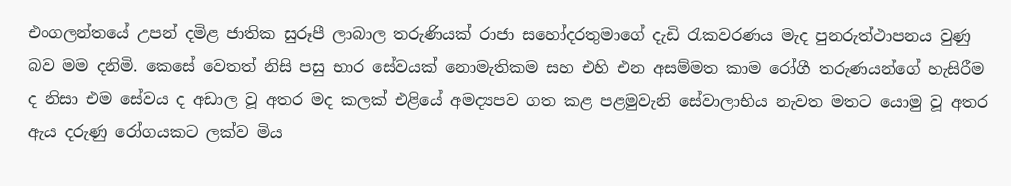එංගලන්තයේ උපන් දමිළ ජාතික සුරූපී ලාබාල තරුණියක් රාජා සහෝදරතුමාගේ දැඩි රැකවරණය මැද පුනරුත්ථාපනය වුණු බව මම දනිමි. කෙසේ වෙතත් නිසි පසු භාර සේවයක් නොමැතිකම සහ එහි එන අසම්මත කාම රෝගී තරුණයන්ගේ හැසිරීම ද නිසා එම සේවය ද අඩාල වූ අතර මද කලක් එළියේ අමද්‍යපව ගත කළ පළමුවැනි සේවාලාභිය නැවත මතට යොමු වූ අතර ඇය දරුණු රෝගයකට ලක්ව මිය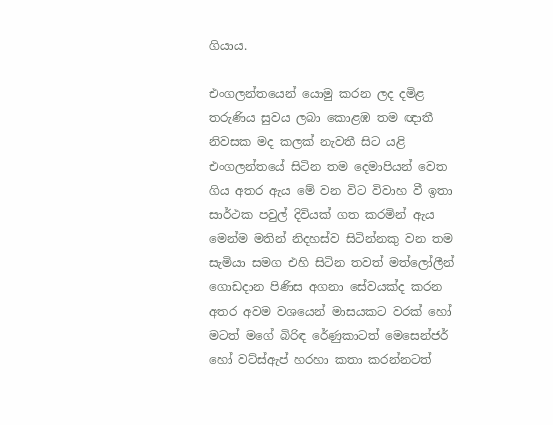ගියාය.

එංගලන්තයෙන් යොමු කරන ලද දමිළ තරුණිය සුවය ලබා කොළඹ තම ඥාතී නිවසක මද කලක් නැවතී සිට යළි එංගලන්තයේ සිටින තම දෙමාපියන් වෙත ගිය අතර ඇය මේ වන විට විවාහ වී ඉතා සාර්ථක පවුල් දිවියක් ගත කරමින් ඇය මෙන්ම මතින් නිදහස්ව සිටින්නකු වන තම සැමියා සමග එහි සිටින තවත් මත්ලෝලීන් ගොඩදාන පිණිස අගනා සේවයක්ද කරන අතර අවම වශයෙන් මාසයකට වරක් හෝ මටත් මගේ බිරිඳ රේණුකාටත් මෙසෙන්ජර් හෝ වට්ස්ඇප් හරහා කතා කරන්නටත්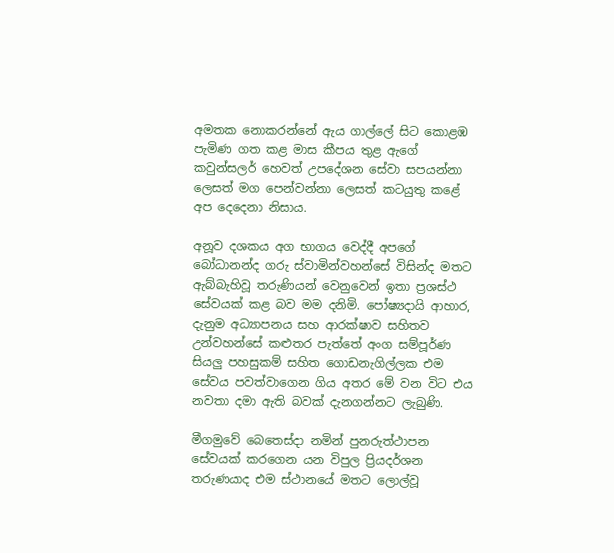අමතක නොකරන්නේ ඇය ගාල්ලේ සිට කොළඹ පැමිණ ගත කළ මාස කීපය තුළ ඇගේ කවුන්සලර් හෙවත් උපදේශන සේවා සපයන්නා ලෙසත් මග පෙන්වන්නා ලෙසත් කටයුතු කළේ අප දෙදෙනා නිසාය.

අනූව දශකය අග භාගය වෙද්දී අපගේ බෝධානන්ද ගරු ස්වාමින්වහන්සේ විසින්ද මතට ඇබ්බැහිවූ තරුණියන් වෙනුවෙන් ඉතා ප්‍රශස්ථ සේවයක් කළ බව මම දනිමි. පෝෂ්‍යදායි ආහාර, දැනුම අධ්‍යාපනය සහ ආරක්ෂාව සහිතව උන්වහන්සේ කළුතර පැත්තේ අංග සම්පූර්ණ සියලු පහසුකම් සහිත ගොඩනැගිල්ලක එම සේවය පවත්වාගෙන ගිය අතර මේ වන විට එය නවතා දමා ඇති බවක් දැනගන්නට ලැබුණි.

මීගමුවේ බෙතෙස්දා නමින් පුනරුත්ථාපන සේවයක් කරගෙන යන විපුල ප්‍රියදර්ශන තරුණයාද එම ස්ථානයේ මතට ලොල්වූ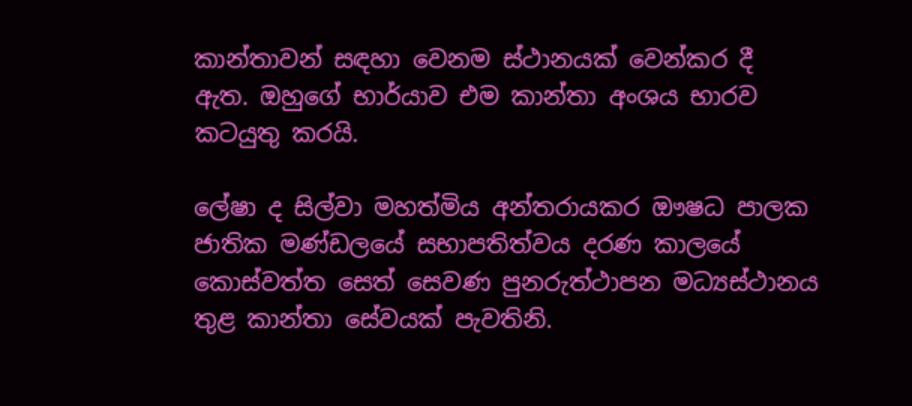කාන්තාවන් සඳහා වෙනම ස්ථානයක් වෙන්කර දී ඇත. ඔහුගේ භාර්යාව එම කාන්තා අංශය භාරව කටයුතු කරයි.

ලේෂා ද සිල්වා මහත්මිය අන්තරායකර ඖෂධ පාලක ජාතික මණ්ඩලයේ සභාපතිත්වය දරණ කාලයේ කොස්වත්ත සෙත් සෙවණ පුනරුත්ථාපන මධ්‍යස්ථානය තුළ කාන්තා සේවයක් පැවතිනි.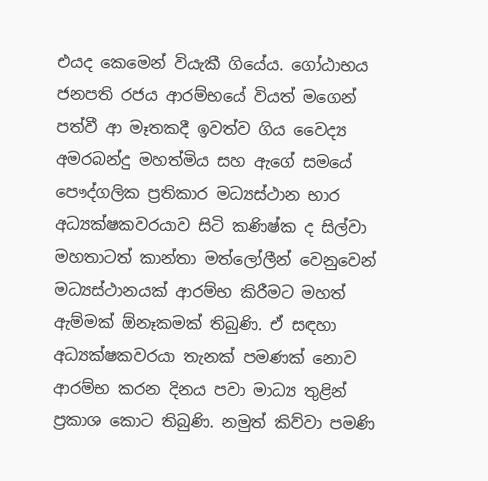එයද කෙමෙන් වියැකී ගියේය. ගෝඨාභය ජනපති රජය ආරම්භයේ වියත් මගෙන් පත්වී ආ මෑතකදී ඉවත්ව ගිය වෛද්‍ය අමරබන්දු මහත්මිය සහ ඇගේ සමයේ පෞද්ගලික ප්‍රතිකාර මධ්‍යස්ථාන භාර අධ්‍යක්ෂකවරයාව සිටි කණිෂ්ක ද සිල්වා මහතාටත් කාන්තා මත්ලෝලීන් වෙනුවෙන් මධ්‍යස්ථානයක් ආරම්භ කිරීමට මහත් ඇම්මක් ඕනෑකමක් තිබුණි. ඒ සඳහා අධ්‍යක්ෂකවරයා තැනක් පමණක් නොව ආරම්භ කරන දිනය පවා මාධ්‍ය තුළින් ප්‍රකාශ කොට තිබුණි. නමුත් කිව්වා පමණි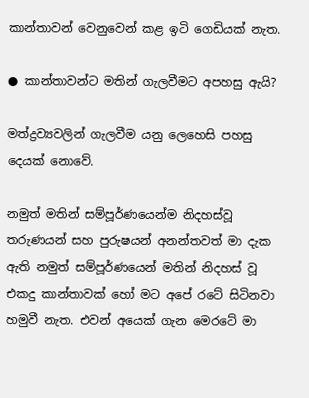කාන්තාවන් වෙනුවෙන් කළ ඉටි ගෙඩියක් නැත.

● කාන්තාවන්ට මතින් ගැලවීමට අපහසු ඇයි?

මත්ද්‍රව්‍යවලින් ගැලවීම යනු ලෙහෙසි පහසු දෙයක් නොවේ.

නමුත් මතින් සම්පූර්ණයෙන්ම නිදහස්වූ තරුණයන් සහ පුරුෂයන් අනන්තවත් මා දැක ඇති නමුත් සම්පූර්ණයෙන් මතින් නිදහස් වූ එකදු කාන්තාවක් හෝ මට අපේ රටේ සිටිනවා හමුවී නැත. එවන් අයෙක් ගැන මෙරටේ මා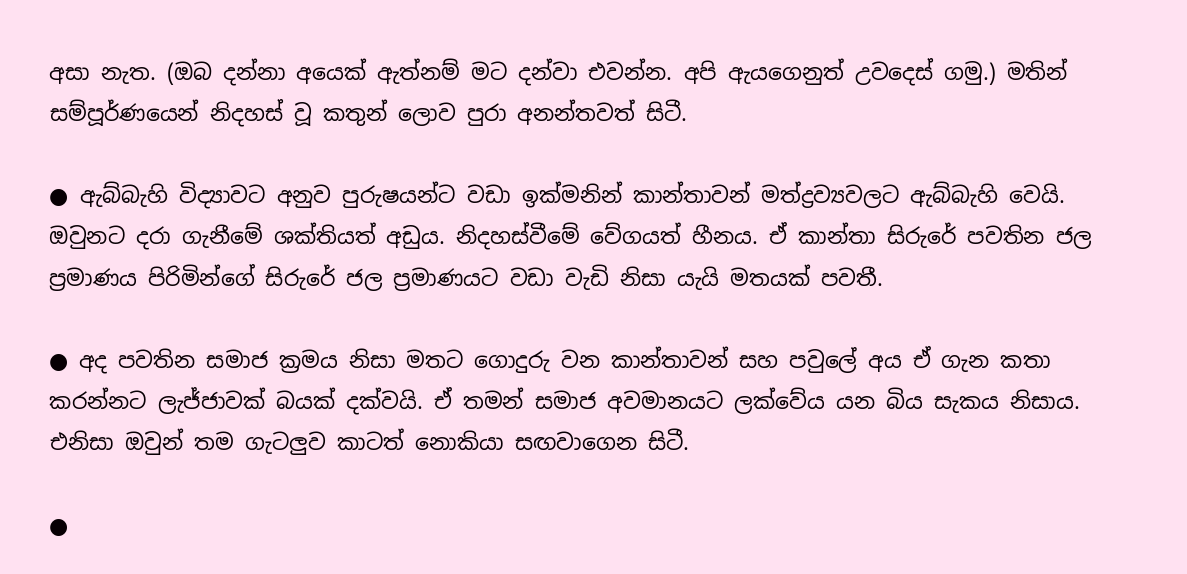අසා නැත. (ඔබ දන්නා අයෙක් ඇත්නම් මට දන්වා එවන්න. අපි ඇයගෙනුත් උවදෙස් ගමු.) මතින් සම්පූර්ණයෙන් නිදහස් වූ කතුන් ලොව පුරා අනන්තවත් සිටී.

● ඇබ්බැහි විද්‍යාවට අනුව පුරුෂයන්ට වඩා ඉක්මනින් කාන්තාවන් මත්ද්‍රව්‍යවලට ඇබ්බැහි වෙයි. ඔවුනට දරා ගැනීමේ ශක්තියත් අඩුය. නිදහස්වීමේ වේගයත් හීනය. ඒ කාන්තා සිරුරේ පවතින ජල ප්‍රමාණය පිරිමින්ගේ සිරුරේ ජල ප්‍රමාණයට වඩා වැඩි නිසා යැයි මතයක් පවතී.

● අද පවතින සමාජ ක්‍රමය නිසා මතට ගොදුරු වන කාන්තාවන් සහ පවුලේ අය ඒ ගැන කතා කරන්නට ලැජ්ජාවක් බයක් දක්වයි. ඒ තමන් සමාජ අවමානයට ලක්වේය යන බිය සැකය නිසාය. එනිසා ඔවුන් තම ගැටලුව කාටත් නොකියා සඟවාගෙන සිටී.

●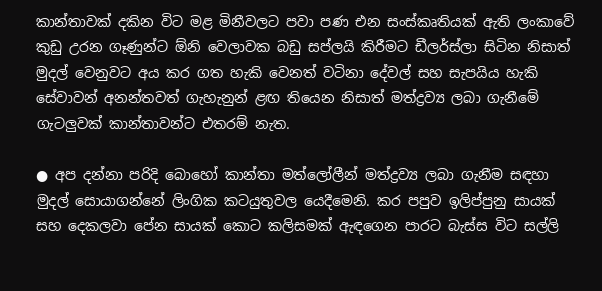කාන්තාවක් දකින විට මළ මිනීවලට පවා පණ එන සංස්කෘතියක් ඇති ලංකාවේ කුඩු උරන ගෑණුන්ට ඕනි වෙලාවක බඩු සප්ලයි කිරීමට ඩීලර්ස්ලා සිටින නිසාත් මුදල් වෙනුවට අය කර ගත හැකි වෙනත් වටිනා දේවල් සහ සැපයිය හැකි සේවාවන් අනන්තවත් ගැහැනුන් ළඟ තියෙන නිසාත් මත්ද්‍රව්‍ය ලබා ගැනීමේ ගැටලුවක් කාන්තාවන්ට එතරම් නැත.

● අප දන්නා පරිදි බොහෝ කාන්තා මත්ලෝලීන් මත්ද්‍රව්‍ය ලබා ගැනීම සඳහා මුදල් සොයාගන්නේ ලිංගික කටයුතුවල යෙදීමෙනි. කර පපුව ඉලිප්පුනු සායක් සහ දෙකලවා පේන සායක් කොට කලිසමක් ඇඳගෙන පාරට බැස්ස විට සල්ලි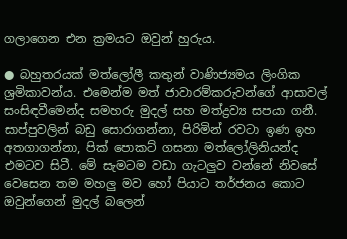ගලාගෙන එන ක්‍රමයට ඔවුන් හුරුය.

● බහුතරයක් මත්ලෝලී කතුන් වාණිජ්‍යමය ලිංගික ශ්‍රමිකාවන්ය. එමෙන්ම මත් ජාවාරම්කරුවන්ගේ ආසාවල් සංසිඳවීමෙන්ද සමහරු මුදල් සහ මත්ද්‍රව්‍ය සපයා ගනී. සාප්පුවලින් බඩු සොරාගන්නා, පිරිමින් රවටා ඉණ ඉහ අතගාගන්නා, පික් පොකට් ගසනා මත්ලෝලිනියන්ද එමටව සිටී. මේ සැමටම වඩා ගැටලුව වන්නේ නිවසේ වෙසෙන තම මහලු මව හෝ පියාට තර්ජනය කොට ඔවුන්ගෙන් මුදල් බලෙන්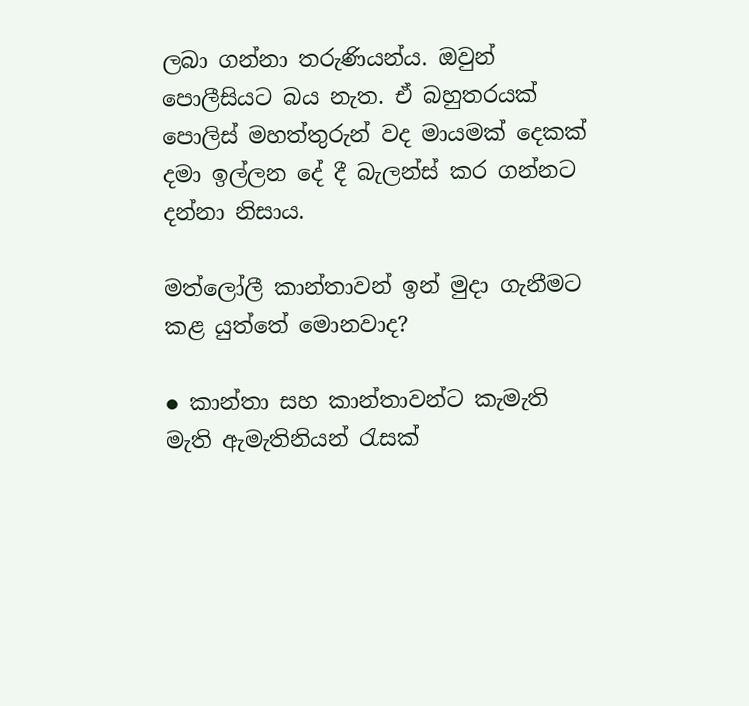ලබා ගන්නා තරුණියන්ය. ඔවුන් පොලීසියට බය නැත. ඒ බහුතරයක් පොලිස් මහත්තුරුන් වද මායමක් දෙකක් දමා ඉල්ලන දේ දී බැලන්ස් කර ගන්නට දන්නා නිසාය.

මත්ලෝලී කාන්තාවන් ඉන් මුදා ගැනීමට කළ යුත්තේ මොනවාද?

● කාන්තා සහ කාන්තාවන්ට කැමැති මැති ඇමැතිනියන් රැසක්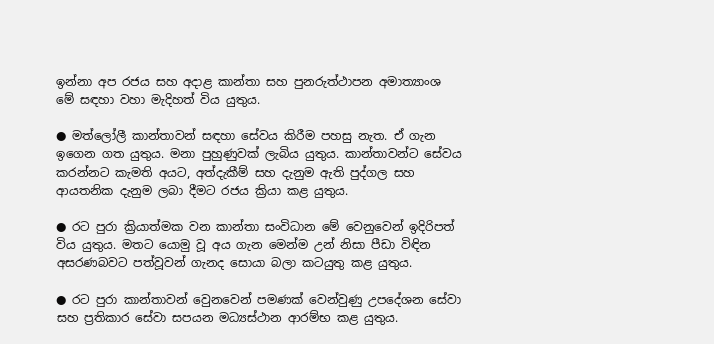ඉන්නා අප රජය සහ අදාළ කාන්තා සහ පුනරුත්ථාපන අමාත්‍යාංශ මේ සඳහා වහා මැදිහත් විය යුතුය.

● මත්ලෝලී කාන්තාවන් සඳහා සේවය කිරීම පහසු නැත. ඒ ගැන ඉගෙන ගත යුතුය. මනා පුහුණුවක් ලැබිය යුතුය. කාන්තාවන්ට සේවය කරන්නට කැමති අයට, අත්දැකීම් සහ දැනුම ඇති පුද්ගල සහ ආයතනික දැනුම ලබා දීමට රජය ක්‍රියා කළ යුතුය.

● රට පුරා ක්‍රියාත්මක වන කාන්තා සංවිධාන මේ වෙනුවෙන් ඉදිරිපත් විය යුතුය. මතට යොමු වූ අය ගැන මෙන්ම උන් නිසා පීඩා විඳින අසරණබවට පත්වූවන් ගැනද සොයා බලා කටයුතු කළ යුතුය.

● රට පුරා කාන්තාවන් වෙුනවෙන් පමණක් වෙන්වුණු උපදේශන සේවා සහ ප්‍රතිකාර සේවා සපයන මධ්‍යස්ථාන ආරම්භ කළ යුතුය.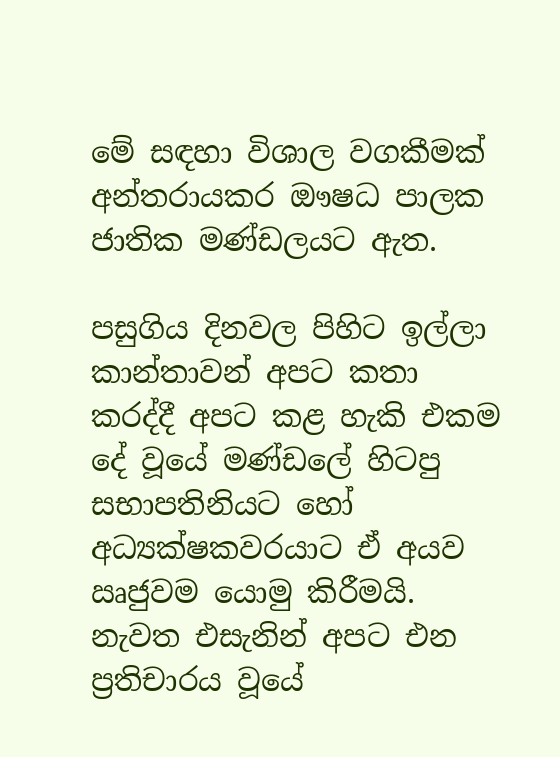මේ සඳහා විශාල වගකීමක් අන්තරායකර ඖෂධ පාලක ජාතික මණ්ඩලයට ඇත.

පසුගිය දිනවල පිහිට ඉල්ලා කාන්තාවන් අපට කතා කරද්දී අපට කළ හැකි එකම දේ වූයේ මණ්ඩලේ හිටපු සභාපතිනියට හෝ අධ්‍යක්ෂකවරයාට ඒ අයව ඍජුවම යොමු කිරීමයි. නැවත එසැනින් අපට එන ප්‍රතිචාරය වූයේ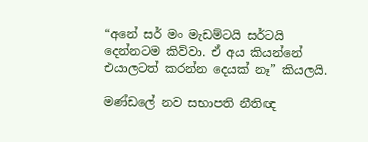“අනේ සර් මං මැඩම්ටයි සර්ටයි දෙන්නටම කිව්වා. ඒ අය කියන්නේ එයාලටත් කරන්න දෙයක් නෑ” කියලයි.

මණ්ඩලේ නව සභාපති නීතිඥ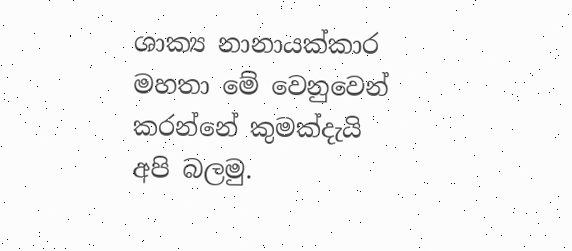ශාක්‍ය නානායක්කාර මහතා මේ වෙනුවෙන් කරන්නේ කුමක්දැයි අපි බලමු.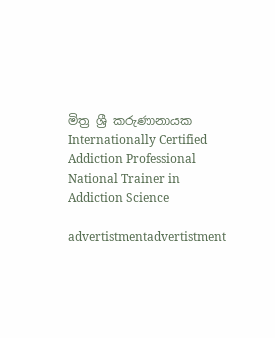මිත්‍ර ශ්‍රී කරුණානායක
Internationally Certified Addiction Professional
National Trainer in Addiction Science

advertistmentadvertistment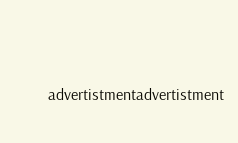advertistmentadvertistment